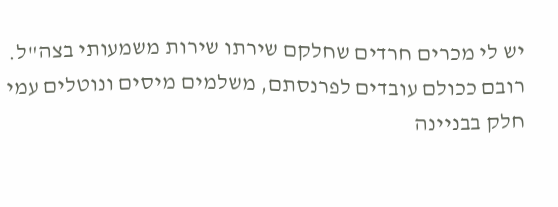יש לי מכרים חרדים שחלקם שירתו שירות משמעותי בצה"ל. רובם ככולם עובדים לפרנסתם, משלמים מיסים ונוטלים עמי חלק בבניינה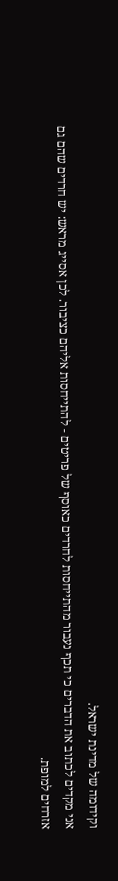וקידומה של מדינת ישראל.
אני מקדים לכתוב את הדברים כי תכף נעבור מהתייחסות לחרדים כאוסף של פריטים - להתייחסות אליהם כציבור. לכן אסייג מראש: יש חרדים שהם גם אזרחים למופת.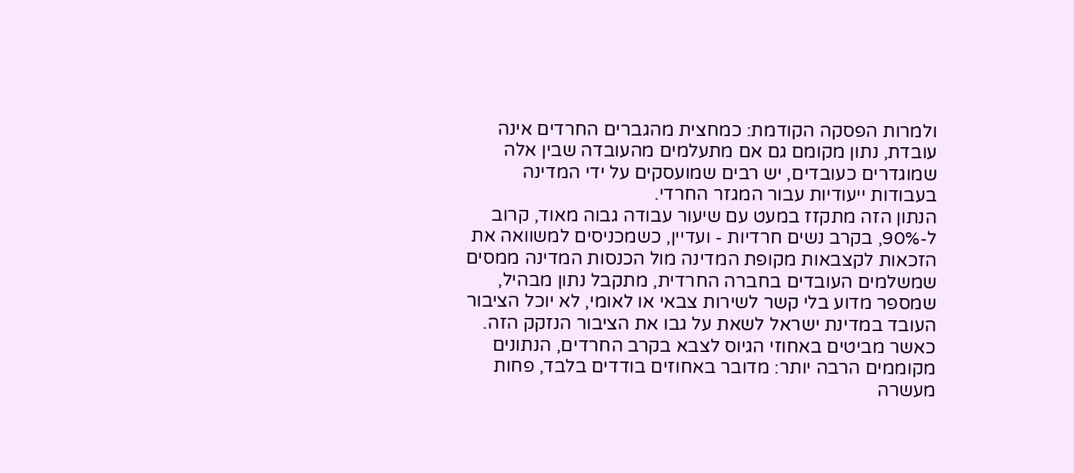ולמרות הפסקה הקודמת: כמחצית מהגברים החרדים אינה עובדת, נתון מקומם גם אם מתעלמים מהעובדה שבין אלה שמוגדרים כעובדים, יש רבים שמועסקים על ידי המדינה בעבודות ייעודיות עבור המגזר החרדי.
הנתון הזה מתקזז במעט עם שיעור עבודה גבוה מאוד, קרוב ל-90%, בקרב נשים חרדיות - ועדיין, כשמכניסים למשוואה את הזכאות לקצבאות מקופת המדינה מול הכנסות המדינה ממסים שמשלמים העובדים בחברה החרדית, מתקבל נתון מבהיל, שמספר מדוע בלי קשר לשירות צבאי או לאומי, לא יוכל הציבור העובד במדינת ישראל לשאת על גבו את הציבור הנזקק הזה.
כאשר מביטים באחוזי הגיוס לצבא בקרב החרדים, הנתונים מקוממים הרבה יותר: מדובר באחוזים בודדים בלבד, פחות מעשרה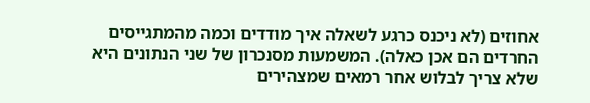אחוזים (לא ניכנס כרגע לשאלה איך מודדים וכמה מהמתגייסים החרדים הם אכן כאלה). המשמעות מסנכרון של שני הנתונים היא שלא צריך לבלוש אחר רמאים שמצהירים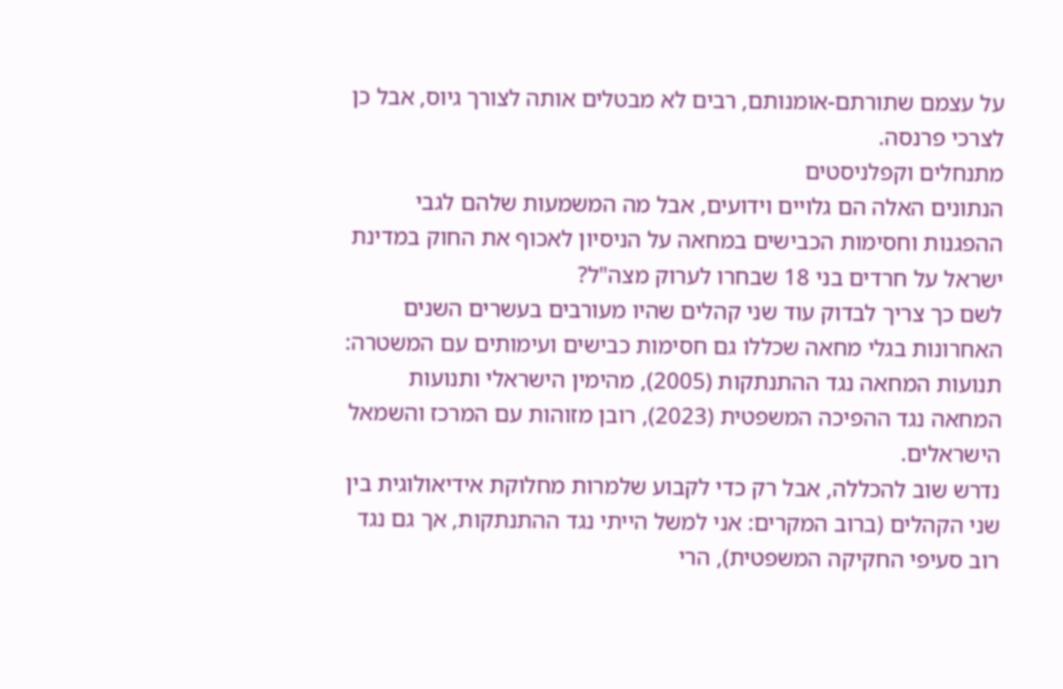על עצמם שתורתם-אומנותם, רבים לא מבטלים אותה לצורך גיוס, אבל כן לצרכי פרנסה.
מתנחלים וקפלניסטים
הנתונים האלה הם גלויים וידועים, אבל מה המשמעות שלהם לגבי ההפגנות וחסימות הכבישים במחאה על הניסיון לאכוף את החוק במדינת ישראל על חרדים בני 18 שבחרו לערוק מצה"ל?
לשם כך צריך לבדוק עוד שני קהלים שהיו מעורבים בעשרים השנים האחרונות בגלי מחאה שכללו גם חסימות כבישים ועימותים עם המשטרה: תנועות המחאה נגד ההתנתקות (2005), מהימין הישראלי ותנועות המחאה נגד ההפיכה המשפטית (2023), רובן מזוהות עם המרכז והשמאל הישראלים.
נדרש שוב להכללה, אבל רק כדי לקבוע שלמרות מחלוקת אידיאולוגית בין שני הקהלים (ברוב המקרים: אני למשל הייתי נגד ההתנתקות, אך גם נגד רוב סעיפי החקיקה המשפטית), הרי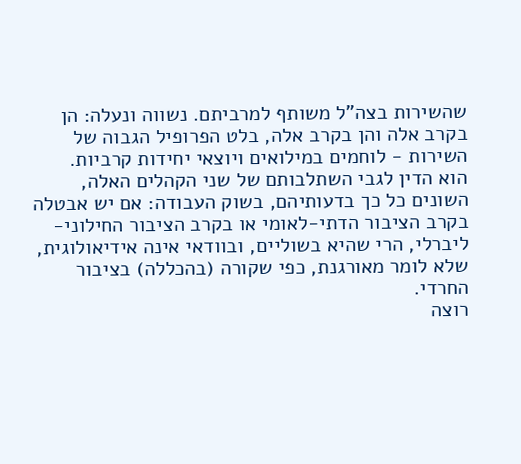שהשירות בצה"ל משותף למרביתם. נשווה ונעלה: הן בקרב אלה והן בקרב אלה, בלט הפרופיל הגבוה של השירות - לוחמים במילואים ויוצאי יחידות קרביות.
הוא הדין לגבי השתלבותם של שני הקהלים האלה, השונים כל כך בדעותיהם, בשוק העבודה: אם יש אבטלה בקרב הציבור הדתי-לאומי או בקרב הציבור החילוני-ליברלי, הרי שהיא בשוליים, ובוודאי אינה אידיאולוגית, שלא לומר מאורגנת, כפי שקורה (בהכללה) בציבור החרדי.
רוצה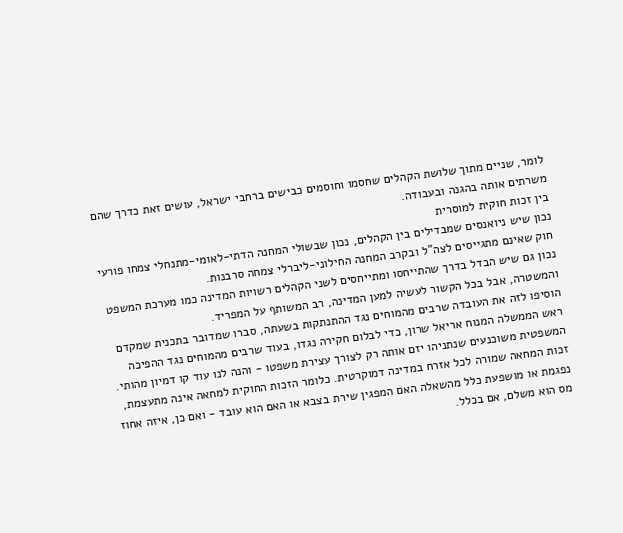לומר, שניים מתוך שלושת הקהלים שחסמו וחוסמים כבישים ברחבי ישראל, עושים זאת כדרך שהם משרתים אותה בהגנה ובעבודה.
בין זכות חוקית למוסרית
נכון שיש ניואנסים שמבדילים בין הקהלים, נכון שבשולי המחנה הדתי-לאומי-מתנחלי צמחו פורעי חוק שאינם מתגייסים לצה"ל ובקרב המחנה החילוני-ליברלי צמחה סרבנות.
נכון גם שיש הבדל בדרך שהתייחסו ומתייחסים לשני הקהלים רשויות המדינה כמו מערכת המשפט והמשטרה, אבל בכל הקשור לעשיה למען המדינה, רב המשותף על המפריד.
הוסיפו לזה את העובדה שרבים מהמוחים נגד ההתנתקות בשעתה, סברו שמדובר בתכנית שמקדם ראש הממשלה המנוח אריאל שרון, כדי לבלום חקירה נגדו, בעוד שרבים מהמוחים נגד ההפיכה המשפטית משוכנעים שנתניהו יזם אותה רק לצורך עצירת משפטו - והנה לנו עוד קו דמיון מהותי.
זכות המחאה שמורה לכל אזרח במדינה דמוקרטית. כלומר הזכות החוקית למחאה אינה מתעצמת, נפגמת או מושפעת כלל מהשאלה האם המפגין שירת בצבא או האם הוא עובד - ואם כן, איזה אחוז מס הוא משלם, אם בכלל.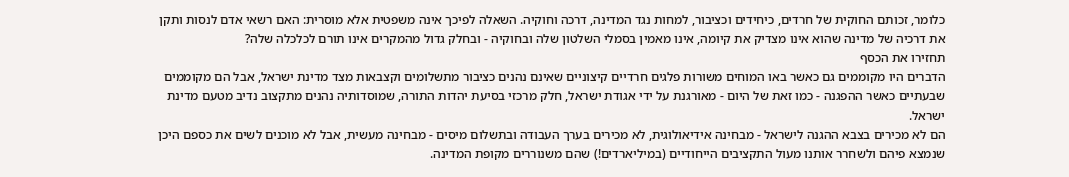כלומר, זכותם החוקית של חרדים, כיחידים וכציבור, למחות נגד המדינה, דרכה וחוקיה. השאלה לפיכך אינה משפטית אלא מוסרית: האם רשאי אדם לנסות ותקן את דרכיה של מדינה שהוא אינו מצדיק את קיומה, אינו מאמין בסמלי השלטון שלה ובחוקיה - ובחלק גדול מהמקרים אינו תורם לכלכלה שלה?
תחזירו את הכסף
הדברים היו מקוממים גם כאשר באו המוחים משורות פלגים חרדיים קיצוניים שאינם נהנים כציבור מתשלומים וקצבאות מצד מדינת ישראל, אבל הם מקוממים שבעתיים כאשר ההפגנה - כמו זאת של היום - מאורגנת על ידי אגודת ישראל, חלק מרכזי בסיעת יהדות התורה, שמוסדותיה נהנים מתקצוב נדיב מטעם מדינת ישראל.
הם לא מכירים בצבא ההגנה לישראל - מבחינה אידיאולוגית, לא מכירים בערך העבודה ובתשלום מיסים - מבחינה מעשית, אבל לא מוכנים לשים את כספם היכן שנמצא פיהם ולשחרר אותנו מעול התקציבים הייחודיים (במיליארדים!) שהם משנוררים מקופת המדינה.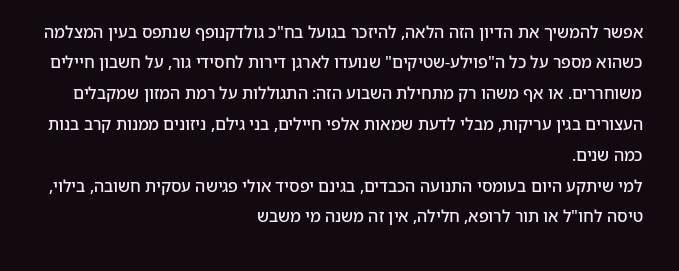אפשר להמשיך את הדיון הזה הלאה, להיזכר בגועל בח"כ גולדקנופף שנתפס בעין המצלמה כשהוא מספר על כל ה"פוילע-שטיקים" שנועדו לארגן דירות לחסידי גור, על חשבון חיילים משוחררים. או אף משהו רק מתחילת השבוע הזה: התגוללות על רמת המזון שמקבלים העצורים בגין עריקות, מבלי לדעת שמאות אלפי חיילים, בני גילם, ניזונים ממנות קרב בנות כמה שנים.
למי שיתקע היום בעומסי התנועה הכבדים, בגינם יפסיד אולי פגישה עסקית חשובה, בילוי, טיסה לחו"ל או תור לרופא, חלילה, אין זה משנה מי משבש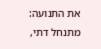את התנועה: מתנחל דתי,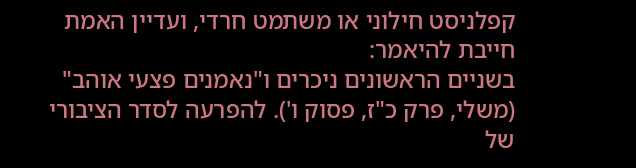קפלניסט חילוני או משתמט חרדי, ועדיין האמת חייבת להיאמר:
בשניים הראשונים ניכרים ו"נאמנים פצעי אוהב" (משלי, פרק כ"ז, פסוק ו'). להפרעה לסדר הציבורי של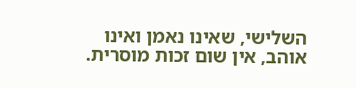השלישי, שאינו נאמן ואינו אוהב, אין שום זכות מוסרית.